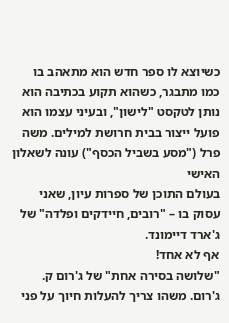כשיוצא לו ספר חדש הוא מתאהב בו כמו מתבגר, כשהוא תקוע בכתיבה הוא נותן לטקסט "לישון", ובעיני עצמו הוא פועל ייצור בבית חרושת למילים. משה פרל ("מסע בשביל הכסף") עונה לשאלון האישי
בעולם התוכן של ספרות עיון, שאני עסוק בו – "רובים, חיידקים ופלדה" של ג'ארד דיימונד.
אף לא אחד!
"שלושה בסירה אחת" של ג'רום ק. ג'רום. משהו צריך להעלות חיוך על פני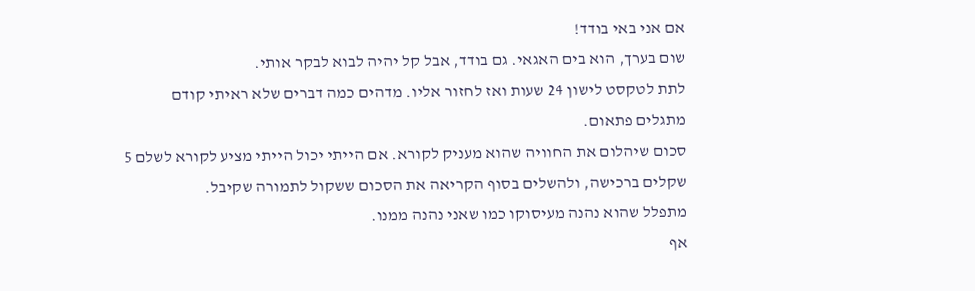אם אני באי בודד!
שום בערך, הוא בים האגאי. גם בודד, אבל קל יהיה לבוא לבקר אותי.
לתת לטקסט לישון 24 שעות ואז לחזור אליו. מדהים כמה דברים שלא ראיתי קודם מתגלים פתאום.
סכום שיהלום את החוויה שהוא מעניק לקורא. אם הייתי יכול הייתי מציע לקורא לשלם 5 שקלים ברכישה, ולהשלים בסוף הקריאה את הסכום ששקול לתמורה שקיבל.
מתפלל שהוא נהנה מעיסוקו כמו שאני נהנה ממנו.
אף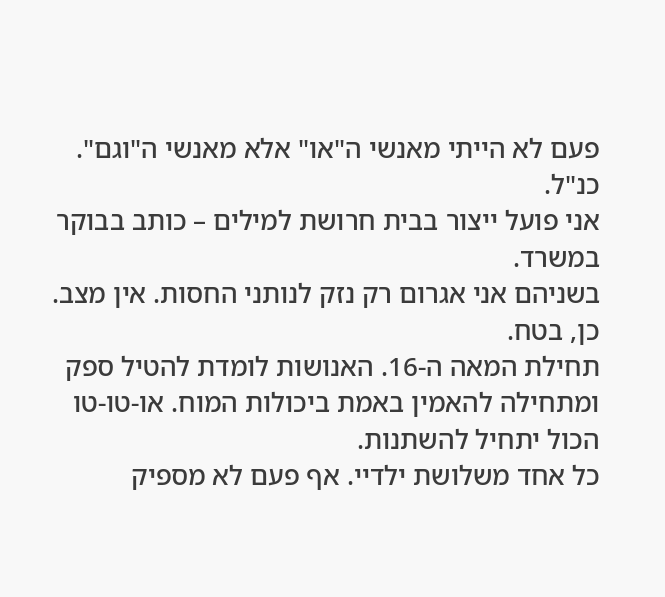פעם לא הייתי מאנשי ה"או" אלא מאנשי ה"וגם".
כנ"ל.
אני פועל ייצור בבית חרושת למילים – כותב בבוקר במשרד.
בשניהם אני אגרום רק נזק לנותני החסות. אין מצב.
כן, בטח.
תחילת המאה ה-16. האנושות לומדת להטיל ספק ומתחילה להאמין באמת ביכולות המוח. או-טו-טו הכול יתחיל להשתנות.
כל אחד משלושת ילדיי. אף פעם לא מספיק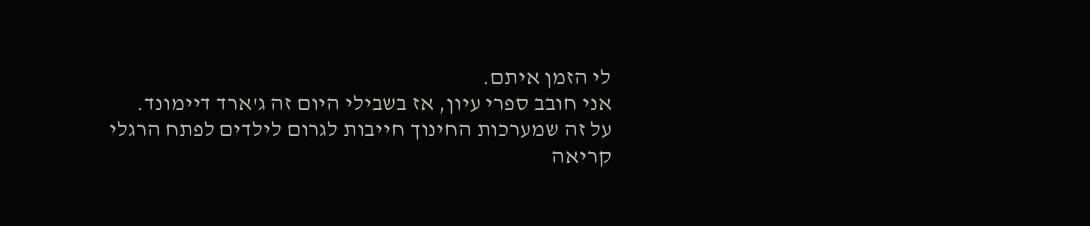לי הזמן איתם.
אני חובב ספרי עיון, אז בשבילי היום זה ג'ארד דיימונד.
על זה שמערכות החינוך חייבות לגרום לילדים לפתח הרגלי קריאה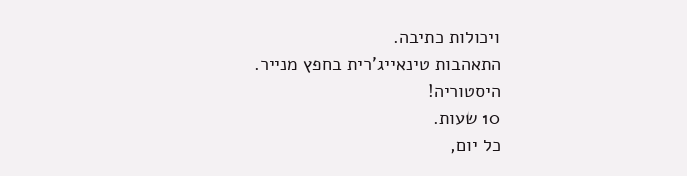ויכולות כתיבה.
התאהבות טינאייג'רית בחפץ מנייר.
היסטוריה!
10 שעות.
כל יום,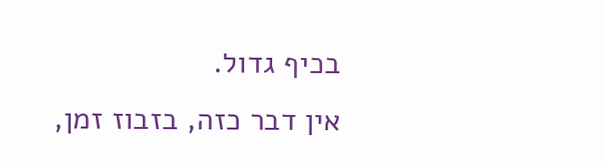בכיף גדול.
אין דבר כזה, בזבוז זמן,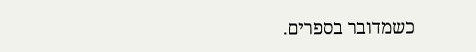כשמדובר בספרים.